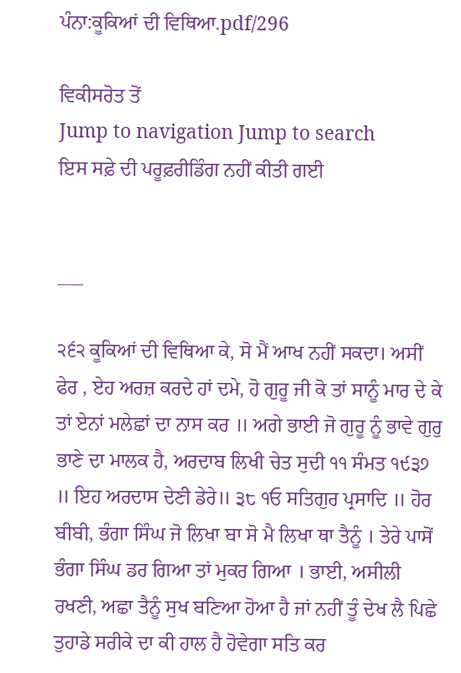ਪੰਨਾ:ਕੂਕਿਆਂ ਦੀ ਵਿਥਿਆ.pdf/296

ਵਿਕੀਸਰੋਤ ਤੋਂ
Jump to navigation Jump to search
ਇਸ ਸਫ਼ੇ ਦੀ ਪਰੂਫ਼ਰੀਡਿੰਗ ਨਹੀਂ ਕੀਤੀ ਗਈ


___

੨੬੨ ਕੂਕਿਆਂ ਦੀ ਵਿਥਿਆ ਕੇ, ਸੋ ਮੈਂ ਆਖ ਨਹੀਂ ਸਕਦਾ। ਅਸੀਂ ਫੇਰ , ਏਹ ਅਰਜ਼ ਕਰਦੇ ਹਾਂ ਦਮੇ, ਹੋ ਗੁਰੂ ਜੀ ਕੋ ਤਾਂ ਸਾਨੂੰ ਮਾਰ ਦੇ ਕੇ ਤਾਂ ਏਨਾਂ ਮਲੇਛਾਂ ਦਾ ਨਾਸ ਕਰ ॥ ਅਗੇ ਭਾਈ ਜੋ ਗੁਰੂ ਨੂੰ ਭਾਵੇ ਗੁਰੁ ਭਾਣੇ ਦਾ ਮਾਲਕ ਹੈ, ਅਰਦਾਬ ਲਿਖੀ ਚੇਤ ਸੁਦੀ ੧੧ ਸੰਮਤ ੧੯੩੭ ॥ ਇਹ ਅਰਦਾਸ ਦੇਣੀ ਡੇਰੇ॥ ੩੮ ੧ਓ ਸਤਿਗੁਰ ਪ੍ਰਸਾਦਿ ॥ ਹੋਰ ਬੀਬੀ, ਭੰਗਾ ਸਿੰਘ ਜੋ ਲਿਖਾ ਬਾ ਸੋ ਮੈ ਲਿਖਾ ਥਾ ਤੈਨੂੰ । ਤੇਰੇ ਪਾਸੋਂ ਭੰਗਾ ਸਿੰਘ ਡਰ ਗਿਆ ਤਾਂ ਮੁਕਰ ਗਿਆ । ਭਾਈ, ਅਸੀਲੀ ਰਖਣੀ, ਅਛਾ ਤੈਨੂੰ ਸੁਖ ਬਣਿਆ ਹੋਆ ਹੈ ਜਾਂ ਨਹੀਂ ਤੂੰ ਦੇਖ ਲੈ ਪਿਛੇ ਤੁਹਾਡੇ ਸਰੀਕੇ ਦਾ ਕੀ ਹਾਲ ਹੈ ਹੋਵੇਗਾ ਸਤਿ ਕਰ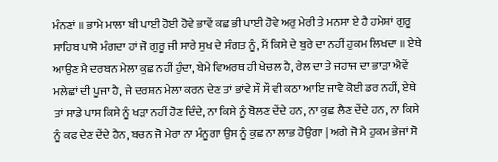ਮੰਨਣਾਂ ॥ ਭਾਮੇ ਮਾਲਾ ਬੀ ਪਾਈ ਹੋਈ ਹੋਵੇ ਭਾਵੇਂ ਕਛ ਭੀ ਪਾਈ ਹੋਵੇ ਅਰੁ ਮੇਰੀ ਤੇ ਮਨਸਾ ਏ ਹੈ ਹਮੇਸ਼ਾਂ ਗੁਰੂ ਸਾਹਿਬ ਪਾਸੋ ਮੰਗਦਾ ਹਾਂ ਜੋ ਗੁਰੂ ਜੀ ਸਾਰੇ ਸੁਖ ਦੇ ਸੰਗਤ ਨੂੰ, ਮੈਂ ਕਿਸੇ ਦੇ ਬੁਰੇ ਦਾ ਨਹੀਂ ਹੁਕਮ ਲਿਖਦਾ ॥ ਏਥੇ ਆਉਣ ਮੈ ਦਰਬਨ ਮੇਲਾ ਕੁਛ ਨਹੀਂ ਹੁੰਦਾ, ਬੇਮੇ ਵਿਅਰਥ ਹੀ ਖੇਚਲ ਹੈ, ਰੇਲ ਦਾ ਤੇ ਜਹਾਜ ਦਾ ਭਾੜਾ ਐਵੇਂ ਮਲੇਛਾਂ ਦੀ ਪੂਜਾ ਹੈ, ਜੇ ਦਰਸ਼ਨ ਮੇਲਾ ਕਰਨ ਦੇਣ ਤਾਂ ਭਾਂਵੇ ਸੌ ਸੌ ਵੀ ਕਠਾ ਆਇ ਜਾਵੈ ਕੋਈ ਡਰ ਨਹੀਂ, ਏਥੇ ਤਾਂ ਸਾਡੇ ਪਾਸ ਕਿਸੇ ਨੂੰ ਖੜਾ ਨਹੀਂ ਹੋਣ ਦਿੰਦੇ, ਨਾ ਕਿਸੇ ਨੂੰ ਬੋਲਣ ਦੇਂਦੇ ਹਨ, ਨਾ ਕੁਛ ਲੈਣ ਦੇਂਦੇ ਹਨ, ਨਾ ਕਿਸੇ ਨੂੰ ਕਫ ਦੇਣ ਦੇਂਦੇ ਹੈਨ, ਬਚਨ ਜੋ ਮੇਰਾ ਨਾ ਮੰਨੂਗਾ ਉਸ ਨੂੰ ਕੁਛ ਨਾ ਲਾਭ ਹੋਉਗਾ | ਅਗੇ ਜੋ ਮੈ ਹੁਕਮ ਭੇਜਾਂ ਸੋ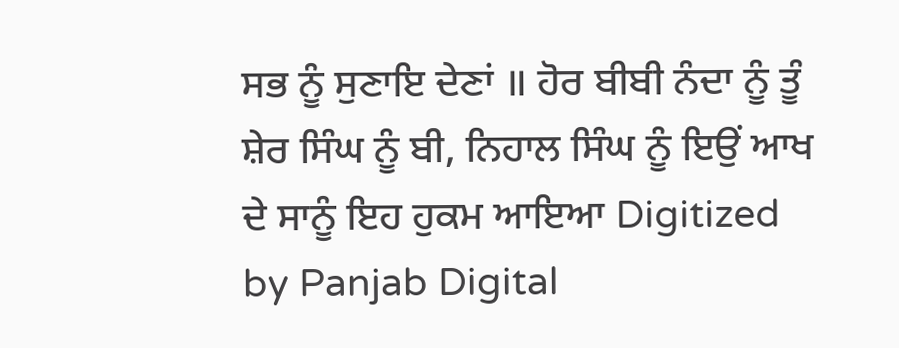ਸਭ ਨੂੰ ਸੁਣਾਇ ਦੇਣਾਂ ॥ ਹੋਰ ਬੀਬੀ ਨੰਦਾ ਨੂੰ ਤੂੰ ਸ਼ੇਰ ਸਿੰਘ ਨੂੰ ਬੀ, ਨਿਹਾਲ ਸਿੰਘ ਨੂੰ ਇਉਂ ਆਖ ਦੇ ਸਾਨੂੰ ਇਹ ਹੁਕਮ ਆਇਆ Digitized by Panjab Digital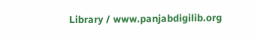Library / www.panjabdigilib.org